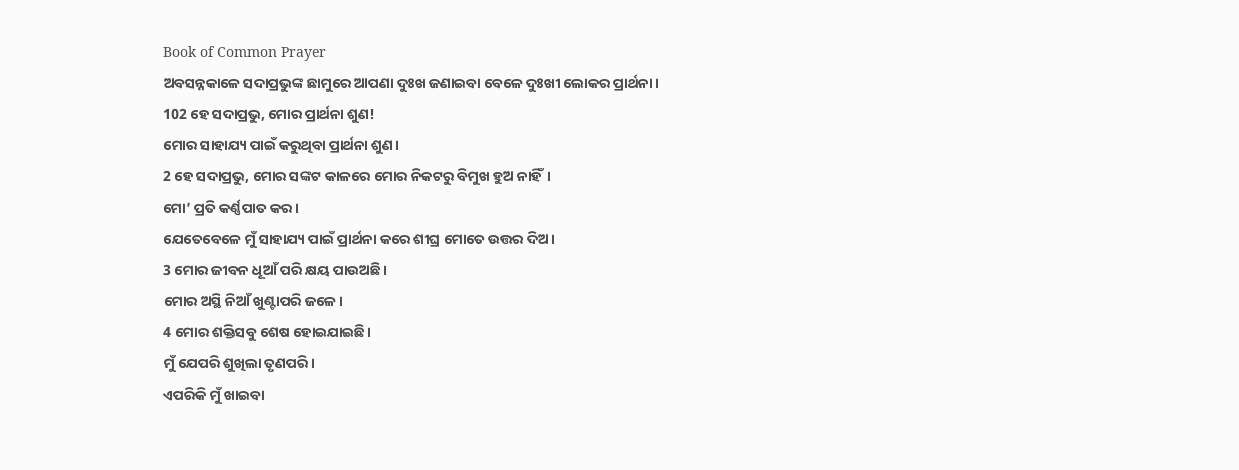Book of Common Prayer
ଅବସନ୍ନକାଳେ ସଦାପ୍ରଭୁଙ୍କ ଛାମୁରେ ଆପଣା ଦୁଃଖ ଜଣାଇବା ବେଳେ ଦୁଃଖୀ ଲୋକର ପ୍ରାର୍ଥନା।
102 ହେ ସଦାପ୍ରଭୁ, ମୋର ପ୍ରାର୍ଥନା ଶୁଣ!
ମୋର ସାହାଯ୍ୟ ପାଇଁ କରୁଥିବା ପ୍ରାର୍ଥନା ଶୁଣ।
2 ହେ ସଦାପ୍ରଭୁ, ମୋର ସଙ୍କଟ କାଳରେ ମୋର ନିକଟରୁ ବିମୁଖ ହୁଅ ନାହିଁ।
ମୋ’ ପ୍ରତି କର୍ଣ୍ଣପାତ କର।
ଯେତେବେଳେ ମୁଁ ସାହାଯ୍ୟ ପାଇଁ ପ୍ରାର୍ଥନା କରେ ଶୀଘ୍ର ମୋତେ ଉତ୍ତର ଦିଅ।
3 ମୋର ଜୀବନ ଧୂଆଁ ପରି କ୍ଷୟ ପାଉଅଛି।
ମୋର ଅସ୍ଥି ନିଆଁ ଖୁଣ୍ଟାପରି ଜଳେ।
4 ମୋର ଶକ୍ତିସବୁ ଶେଷ ହୋଇଯାଇଛି।
ମୁଁ ଯେପରି ଶୁଖିଲା ତୃଣପରି।
ଏପରିକି ମୁଁ ଖାଇବା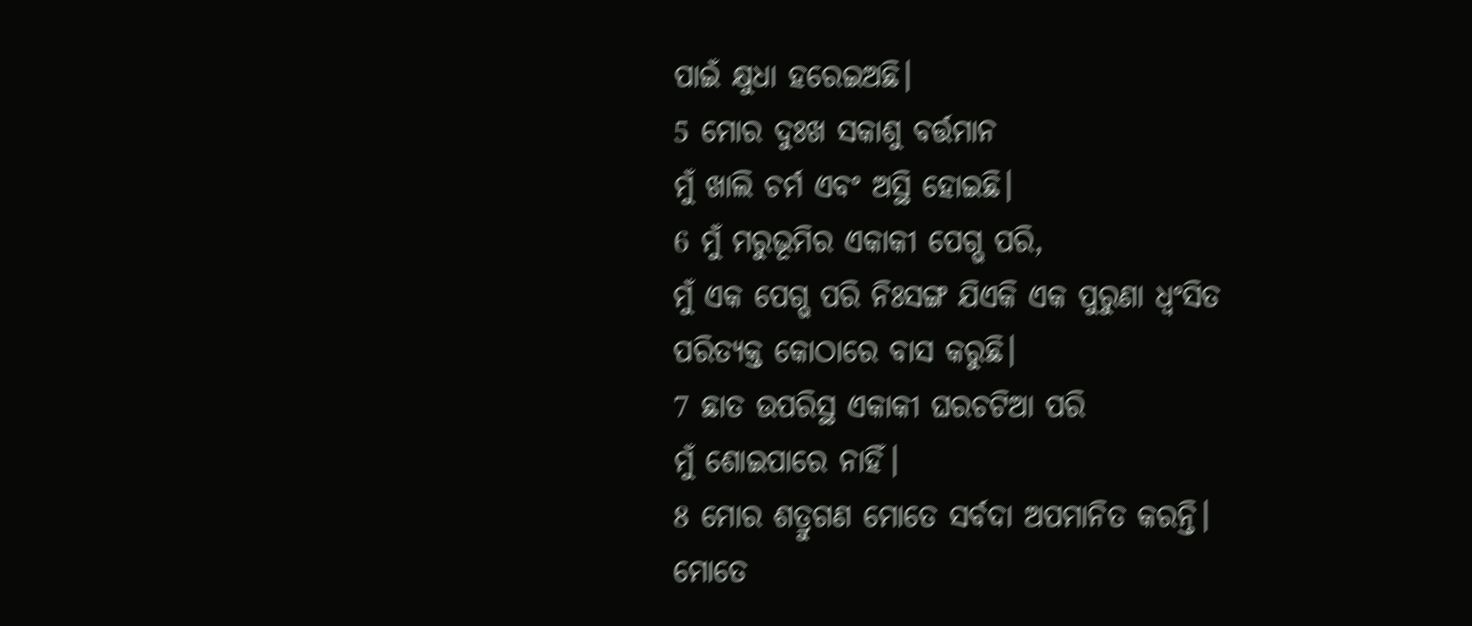ପାଇଁ କ୍ଷୁଧା ହରେଇଅଛି।
5 ମୋର ଦୁଃଖ ସକାଶୁ ବର୍ତ୍ତମାନ
ମୁଁ ଖାଲି ଚର୍ମ ଏବଂ ଅସ୍ଥି ହୋଇଛି।
6 ମୁଁ ମରୁଭୂମିର ଏକାକୀ ପେଗ୍ଭ ପରି,
ମୁଁ ଏକ ପେଗ୍ଭ ପରି ନିଃସଙ୍ଗ ଯିଏକି ଏକ ପୁରୁଣା ଧ୍ୱଂସିତ ପରିତ୍ୟକ୍ତ କୋଠାରେ ବାସ କରୁଛି।
7 ଛାତ ଉପରିସ୍ଥ ଏକାକୀ ଘରଚଟିଆ ପରି
ମୁଁ ଶୋଇପାରେ ନାହିଁ।
8 ମୋର ଶତ୍ରୁଗଣ ମୋତେ ସର୍ବଦା ଅପମାନିତ କରନ୍ତି।
ମୋତେ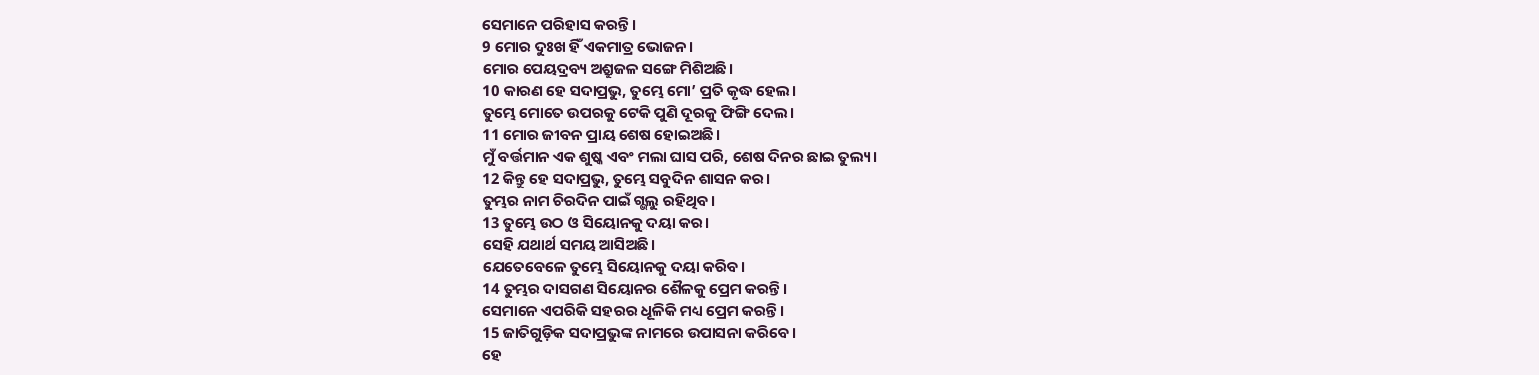ସେମାନେ ପରିହାସ କରନ୍ତି।
9 ମୋର ଦୁଃଖ ହିଁ ଏକମାତ୍ର ଭୋଜନ।
ମୋର ପେୟଦ୍ରବ୍ୟ ଅଶ୍ରୁଜଳ ସଙ୍ଗେ ମିଶିଅଛି।
10 କାରଣ ହେ ସଦାପ୍ରଭୁ, ତୁମ୍ଭେ ମୋ’ ପ୍ରତି କୃଦ୍ଧ ହେଲ।
ତୁମ୍ଭେ ମୋତେ ଉପରକୁ ଟେକି ପୁଣି ଦୂରକୁ ଫିଙ୍ଗି ଦେଲ।
11 ମୋର ଜୀବନ ପ୍ରାୟ ଶେଷ ହୋଇଅଛି।
ମୁଁ ବର୍ତ୍ତମାନ ଏକ ଶୁଷ୍କ ଏବଂ ମଲା ଘାସ ପରି, ଶେଷ ଦିନର ଛାଇ ତୁଲ୍ୟ।
12 କିନ୍ତୁ ହେ ସଦାପ୍ରଭୁ, ତୁମ୍ଭେ ସବୁଦିନ ଶାସନ କର।
ତୁମ୍ଭର ନାମ ଚିରଦିନ ପାଇଁ ଗ୍ଭଲୁ ରହିଥିବ।
13 ତୁମ୍ଭେ ଉଠ ଓ ସିୟୋନକୁ ଦୟା କର।
ସେହି ଯଥାର୍ଥ ସମୟ ଆସିଅଛି।
ଯେତେବେଳେ ତୁମ୍ଭେ ସିୟୋନକୁ ଦୟା କରିବ।
14 ତୁମ୍ଭର ଦାସଗଣ ସିୟୋନର ଶୈଳକୁ ପ୍ରେମ କରନ୍ତି।
ସେମାନେ ଏପରିକି ସହରର ଧୂଳିକି ମଧ୍ୟ ପ୍ରେମ କରନ୍ତି।
15 ଜାତିଗୁଡ଼ିକ ସଦାପ୍ରଭୁଙ୍କ ନାମରେ ଉପାସନା କରିବେ।
ହେ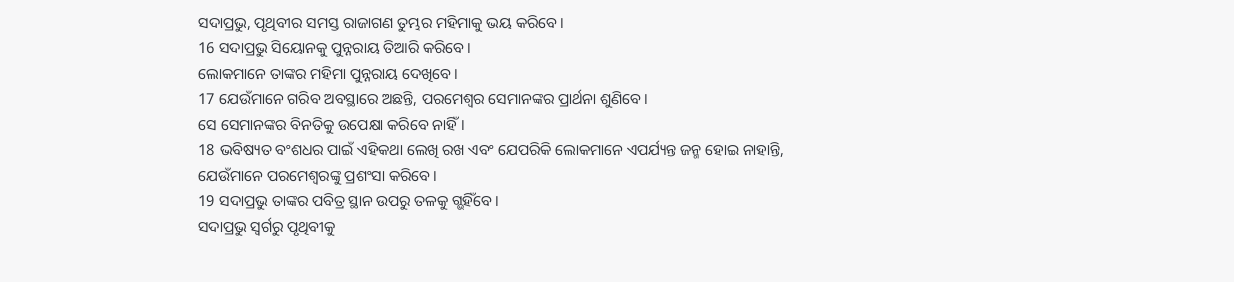ସଦାପ୍ରଭୁ, ପୃଥିବୀର ସମସ୍ତ ରାଜାଗଣ ତୁମ୍ଭର ମହିମାକୁ ଭୟ କରିବେ।
16 ସଦାପ୍ରଭୁ ସିୟୋନକୁ ପୁନ୍ନରାୟ ତିଆରି କରିବେ।
ଲୋକମାନେ ତାଙ୍କର ମହିମା ପୁନ୍ନରାୟ ଦେଖିବେ।
17 ଯେଉଁମାନେ ଗରିବ ଅବସ୍ଥାରେ ଅଛନ୍ତି, ପରମେଶ୍ୱର ସେମାନଙ୍କର ପ୍ରାର୍ଥନା ଶୁଣିବେ।
ସେ ସେମାନଙ୍କର ବିନତିକୁ ଉପେକ୍ଷା କରିବେ ନାହିଁ।
18 ଭବିଷ୍ୟତ ବଂଶଧର ପାଇଁ ଏହିକଥା ଲେଖି ରଖ ଏବଂ ଯେପରିକି ଲୋକମାନେ ଏପର୍ଯ୍ୟନ୍ତ ଜନ୍ମ ହୋଇ ନାହାନ୍ତି,
ଯେଉଁମାନେ ପରମେଶ୍ୱରଙ୍କୁ ପ୍ରଶଂସା କରିବେ।
19 ସଦାପ୍ରଭୁ ତାଙ୍କର ପବିତ୍ର ସ୍ଥାନ ଉପରୁ ତଳକୁ ଗ୍ଭହିଁବେ।
ସଦାପ୍ରଭୁ ସ୍ୱର୍ଗରୁ ପୃଥିବୀକୁ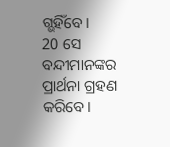ଗ୍ଭହିଁବେ।
20 ସେ ବନ୍ଦୀମାନଙ୍କର ପ୍ରାର୍ଥନା ଗ୍ରହଣ କରିବେ।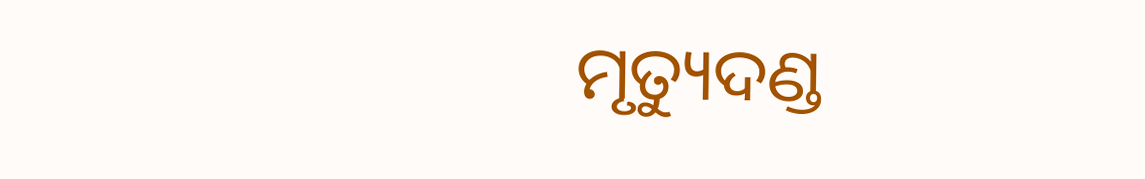ମୃତ୍ୟୁଦଣ୍ଡ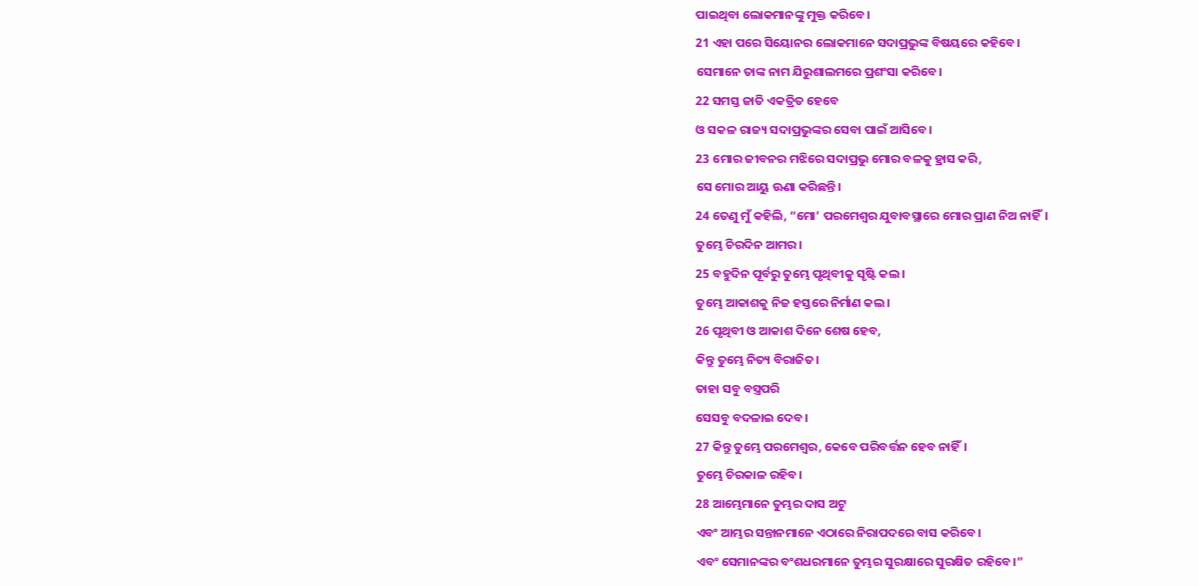ପାଇଥିବା ଲୋକମାନଙ୍କୁ ମୁକ୍ତ କରିବେ।
21 ଏହା ପରେ ସିୟୋନର ଲୋକମାନେ ସଦାପ୍ରଭୁଙ୍କ ବିଷୟରେ କହିବେ।
ସେମାନେ ତାଙ୍କ ନାମ ଯିରୁଶାଲମରେ ପ୍ରଶଂସା କରିବେ।
22 ସମସ୍ତ ଜାତି ଏକତ୍ରିତ ହେବେ
ଓ ସକଳ ରାଜ୍ୟ ସଦାପ୍ରଭୁଙ୍କର ସେବା ପାଇଁ ଆସିବେ।
23 ମୋର ଜୀବନର ମଝିରେ ସଦାପ୍ରଭୁ ମୋର ବଳକୁ ହ୍ରାସ କରି,
ସେ ମୋର ଆୟୁ ଊଣା କରିଛନ୍ତି।
24 ତେଣୁ ମୁଁ କହିଲି, “ମୋ’ ପରମେଶ୍ୱର ଯୁବାବସ୍ଥାରେ ମୋର ପ୍ରାଣ ନିଅ ନାହିଁ।
ତୁମ୍ଭେ ଚିରଦିନ ଆମର।
25 ବହୁଦିନ ପୂର୍ବରୁ ତୁମ୍ଭେ ପୃଥିବୀକୁ ସୃଷ୍ଟି କଲ।
ତୁମ୍ଭେ ଆକାଶକୁ ନିଜ ହସ୍ତରେ ନିର୍ମାଣ କଲ।
26 ପୃଥିବୀ ଓ ଆକାଶ ଦିନେ ଶେଷ ହେବ,
କିନ୍ତୁ ତୁମ୍ଭେ ନିତ୍ୟ ବିରାଜିତ।
ତାହା ସବୁ ବସ୍ତ୍ରପରି
ସେସବୁ ବଦଳାଇ ଦେବ।
27 କିନ୍ତୁ ତୁମ୍ଭେ ପରମେଶ୍ୱର, କେବେ ପରିବର୍ତ୍ତନ ହେବ ନାହିଁ।
ତୁମ୍ଭେ ଚିରକାଳ ରହିବ।
28 ଆମ୍ଭେମାନେ ତୁମ୍ଭର ଦାସ ଅଟୁ
ଏବଂ ଆମ୍ଭର ସନ୍ତାନମାନେ ଏଠାରେ ନିରାପଦରେ ବାସ କରିବେ।
ଏବଂ ସେମାନଙ୍କର ବଂଶଧରମାନେ ତୁମ୍ଭର ସୁରକ୍ଷାରେ ସୁରକ୍ଷିତ ରହିବେ।”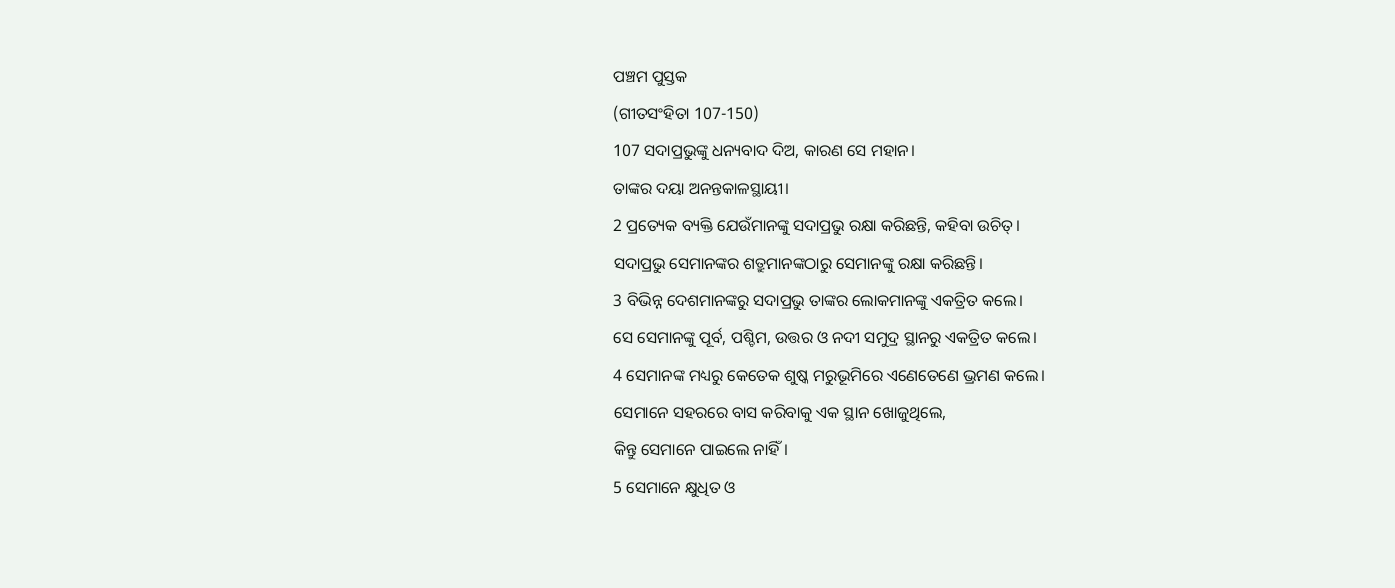ପଞ୍ଚମ ପୁସ୍ତକ
(ଗୀତସଂହିତା 107-150)
107 ସଦାପ୍ରଭୁଙ୍କୁ ଧନ୍ୟବାଦ ଦିଅ, କାରଣ ସେ ମହାନ।
ତାଙ୍କର ଦୟା ଅନନ୍ତକାଳସ୍ଥାୟୀ।
2 ପ୍ରତ୍ୟେକ ବ୍ୟକ୍ତି ଯେଉଁମାନଙ୍କୁ ସଦାପ୍ରଭୁ ରକ୍ଷା କରିଛନ୍ତି, କହିବା ଉଚିତ୍।
ସଦାପ୍ରଭୁ ସେମାନଙ୍କର ଶତ୍ରୁମାନଙ୍କଠାରୁ ସେମାନଙ୍କୁ ରକ୍ଷା କରିଛନ୍ତି।
3 ବିଭିନ୍ନ ଦେଶମାନଙ୍କରୁ ସଦାପ୍ରଭୁ ତାଙ୍କର ଲୋକମାନଙ୍କୁ ଏକତ୍ରିତ କଲେ।
ସେ ସେମାନଙ୍କୁ ପୂର୍ବ, ପଶ୍ଚିମ, ଉତ୍ତର ଓ ନଦୀ ସମୁଦ୍ର ସ୍ଥାନରୁ ଏକତ୍ରିତ କଲେ।
4 ସେମାନଙ୍କ ମଧ୍ୟରୁ କେତେକ ଶୁଷ୍କ ମରୁଭୂମିରେ ଏଣେତେଣେ ଭ୍ରମଣ କଲେ।
ସେମାନେ ସହରରେ ବାସ କରିବାକୁ ଏକ ସ୍ଥାନ ଖୋଜୁଥିଲେ,
କିନ୍ତୁ ସେମାନେ ପାଇଲେ ନାହିଁ।
5 ସେମାନେ କ୍ଷୁଧିତ ଓ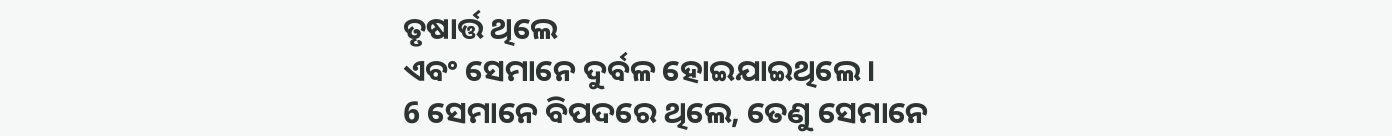ତୃଷାର୍ତ୍ତ ଥିଲେ
ଏବଂ ସେମାନେ ଦୁର୍ବଳ ହୋଇଯାଇଥିଲେ।
6 ସେମାନେ ବିପଦରେ ଥିଲେ, ତେଣୁ ସେମାନେ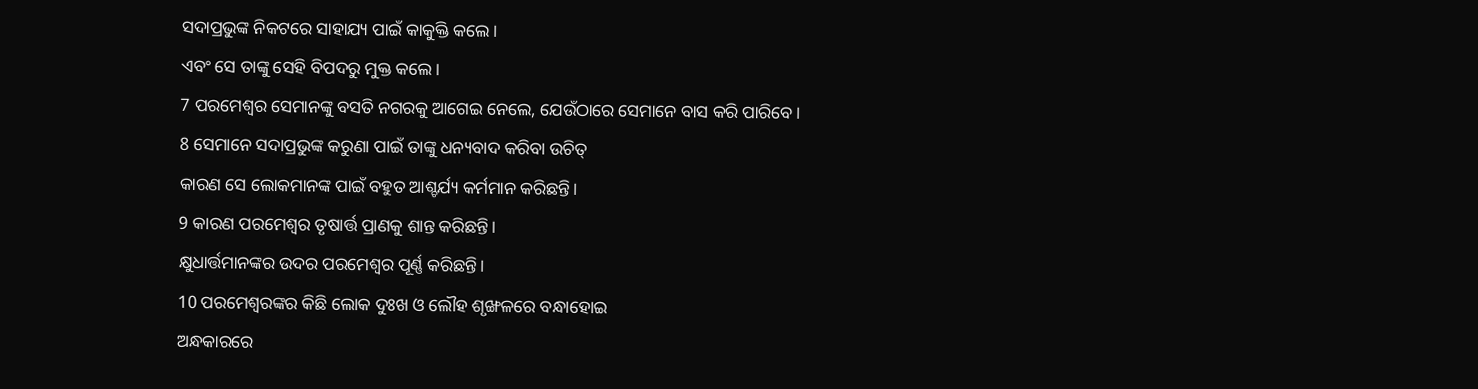ସଦାପ୍ରଭୁଙ୍କ ନିକଟରେ ସାହାଯ୍ୟ ପାଇଁ କାକୁକ୍ତି କଲେ।
ଏବଂ ସେ ତାଙ୍କୁ ସେହି ବିପଦରୁ ମୁକ୍ତ କଲେ।
7 ପରମେଶ୍ୱର ସେମାନଙ୍କୁ ବସତି ନଗରକୁ ଆଗେଇ ନେଲେ, ଯେଉଁଠାରେ ସେମାନେ ବାସ କରି ପାରିବେ।
8 ସେମାନେ ସଦାପ୍ରଭୁଙ୍କ କରୁଣା ପାଇଁ ତାଙ୍କୁ ଧନ୍ୟବାଦ କରିବା ଉଚିତ୍
କାରଣ ସେ ଲୋକମାନଙ୍କ ପାଇଁ ବହୁତ ଆଶ୍ଚର୍ଯ୍ୟ କର୍ମମାନ କରିଛନ୍ତି।
9 କାରଣ ପରମେଶ୍ୱର ତୃଷାର୍ତ୍ତ ପ୍ରାଣକୁ ଶାନ୍ତ କରିଛନ୍ତି।
କ୍ଷୁଧାର୍ତ୍ତମାନଙ୍କର ଉଦର ପରମେଶ୍ୱର ପୂର୍ଣ୍ଣ କରିଛନ୍ତି।
10 ପରମେଶ୍ୱରଙ୍କର କିଛି ଲୋକ ଦୁଃଖ ଓ ଲୌହ ଶୃଙ୍ଖଳରେ ବନ୍ଧାହୋଇ
ଅନ୍ଧକାରରେ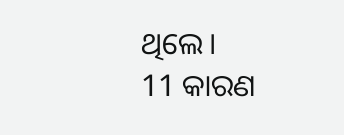ଥିଲେ।
11 କାରଣ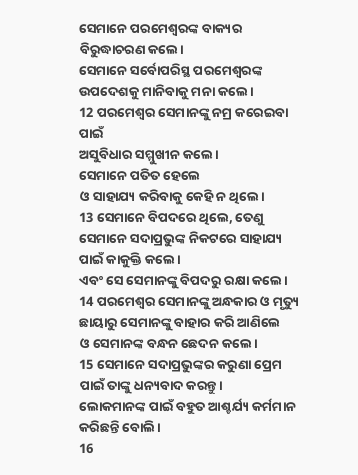ସେମାନେ ପରମେଶ୍ୱରଙ୍କ ବାକ୍ୟର ବିରୁଦ୍ଧାଚରଣ କଲେ।
ସେମାନେ ସର୍ବୋପରିସ୍ଥ ପରମେଶ୍ୱରଙ୍କ ଉପଦେଶକୁ ମାନିବାକୁ ମନା କଲେ।
12 ପରମେଶ୍ୱର ସେମାନଙ୍କୁ ନମ୍ର କରେଇବା ପାଇଁ
ଅସୁବିଧାର ସମ୍ମୁଖୀନ କଲେ।
ସେମାନେ ପତିତ ହେଲେ
ଓ ସାହାଯ୍ୟ କରିବାକୁ କେହି ନ ଥିଲେ।
13 ସେମାନେ ବିପଦରେ ଥିଲେ, ତେଣୁ ସେମାନେ ସଦାପ୍ରଭୁଙ୍କ ନିକଟରେ ସାହାଯ୍ୟ ପାଇଁ କାକୁକ୍ତି କଲେ।
ଏବଂ ସେ ସେମାନଙ୍କୁ ବିପଦରୁ ରକ୍ଷା କଲେ।
14 ପରମେଶ୍ୱର ସେମାନଙ୍କୁ ଅନ୍ଧକାର ଓ ମୃତ୍ୟୁ ଛାୟାରୁ ସେମାନଙ୍କୁ ବାହାର କରି ଆଣିଲେ
ଓ ସେମାନଙ୍କ ବନ୍ଧନ ଛେଦନ କଲେ।
15 ସେମାନେ ସଦାପ୍ରଭୁଙ୍କର କରୁଣା ପ୍ରେମ ପାଇଁ ତାଙ୍କୁ ଧନ୍ୟବାଦ କରନ୍ତୁ।
ଲୋକମାନଙ୍କ ପାଇଁ ବହୁତ ଆଶ୍ଚର୍ଯ୍ୟ କର୍ମମାନ କରିଛନ୍ତି ବୋଲି।
16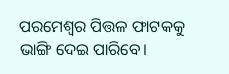ପରମେଶ୍ୱର ପିତ୍ତଳ ଫାଟକକୁ ଭାଙ୍ଗି ଦେଇ ପାରିବେ।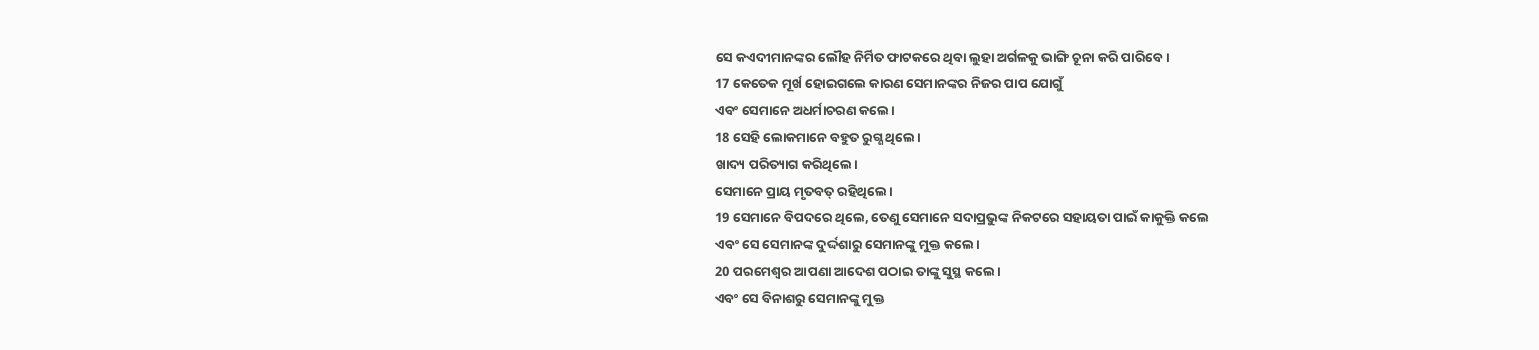ସେ କଏଦୀମାନଙ୍କର ଲୌହ ନିର୍ମିତ ଫାଟକରେ ଥିବା ଲୁହା ଅର୍ଗଳକୁ ଭାଙ୍ଗି ଚୂନା କରି ପାରିବେ।
17 କେତେକ ମୂର୍ଖ ହୋଇଗଲେ କାରଣ ସେମାନଙ୍କର ନିଜର ପାପ ଯୋଗୁଁ
ଏବଂ ସେମାନେ ଅଧର୍ମାଚରଣ କଲେ।
18 ସେହି ଲୋକମାନେ ବହୁତ ରୁଗ୍ଣ ଥିଲେ।
ଖାଦ୍ୟ ପରିତ୍ୟାଗ କରିଥିଲେ।
ସେମାନେ ପ୍ରାୟ ମୃତବତ୍ ରହିଥିଲେ।
19 ସେମାନେ ବିପଦରେ ଥିଲେ, ତେଣୁ ସେମାନେ ସଦାପ୍ରଭୁଙ୍କ ନିକଟରେ ସହାୟତା ପାଇଁ କାକୁକ୍ତି କଲେ
ଏବଂ ସେ ସେମାନଙ୍କ ଦୁର୍ଦ୍ଦଶାରୁ ସେମାନଙ୍କୁ ମୁକ୍ତ କଲେ।
20 ପରମେଶ୍ୱର ଆପଣା ଆଦେଶ ପଠାଇ ତାଙ୍କୁ ସୁସ୍ଥ କଲେ।
ଏବଂ ସେ ବିନାଶରୁ ସେମାନଙ୍କୁ ମୁକ୍ତ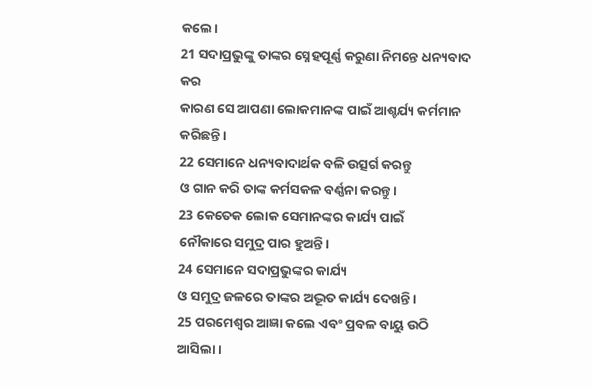କଲେ।
21 ସଦାପ୍ରଭୁଙ୍କୁ ତାଙ୍କର ସ୍ନେହପୂର୍ଣ୍ଣ କରୁଣା ନିମନ୍ତେ ଧନ୍ୟବାଦ କର
କାରଣ ସେ ଆପଣା ଲୋକମାନଙ୍କ ପାଇଁ ଆଶ୍ଚର୍ଯ୍ୟ କର୍ମମାନ କରିଛନ୍ତି।
22 ସେମାନେ ଧନ୍ୟବାଦାର୍ଥକ ବଳି ଉତ୍ସର୍ଗ କରନ୍ତୁ
ଓ ଗାନ କରି ତାଙ୍କ କର୍ମସକଳ ବର୍ଣ୍ଣନା କରନ୍ତୁ।
23 କେତେକ ଲୋକ ସେମାନଙ୍କର କାର୍ଯ୍ୟ ପାଇଁ
ନୌକାରେ ସମୁଦ୍ର ପାର ହୁଅନ୍ତି।
24 ସେମାନେ ସଦାପ୍ରଭୁଙ୍କର କାର୍ଯ୍ୟ
ଓ ସମୁଦ୍ର ଜଳରେ ତାଙ୍କର ଅଦ୍ଭୂତ କାର୍ଯ୍ୟ ଦେଖନ୍ତି।
25 ପରମେଶ୍ୱର ଆଜ୍ଞା କଲେ ଏବଂ ପ୍ରବଳ ବାୟୁ ଉଠି ଆସିଲା।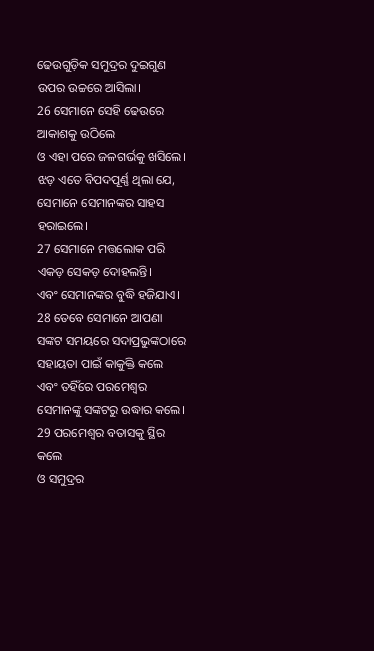ଢେଉଗୁଡ଼ିକ ସମୁଦ୍ରର ଦୁଇଗୁଣ ଉପର ଉଚ୍ଚରେ ଆସିଲା।
26 ସେମାନେ ସେହି ଢେଉରେ ଆକାଶକୁ ଉଠିଲେ
ଓ ଏହା ପରେ ଜଳଗର୍ଭକୁ ଖସିଲେ।
ଝଡ଼ ଏତେ ବିପଦପୂର୍ଣ୍ଣ ଥିଲା ଯେ, ସେମାନେ ସେମାନଙ୍କର ସାହସ ହରାଇଲେ।
27 ସେମାନେ ମତ୍ତଲୋକ ପରି ଏକଡ଼ ସେକଡ଼ ଦୋହଲନ୍ତି।
ଏବଂ ସେମାନଙ୍କର ବୁଦ୍ଧି ହଜିଯାଏ।
28 ତେବେ ସେମାନେ ଆପଣା ସଙ୍କଟ ସମୟରେ ସଦାପ୍ରଭୁଙ୍କଠାରେ ସହାୟତା ପାଇଁ କାକୁକ୍ତି କଲେ
ଏବଂ ତହିଁରେ ପରମେଶ୍ୱର ସେମାନଙ୍କୁ ସଙ୍କଟରୁ ଉଦ୍ଧାର କଲେ।
29 ପରମେଶ୍ୱର ବତାସକୁ ସ୍ଥିର କଲେ
ଓ ସମୁଦ୍ରର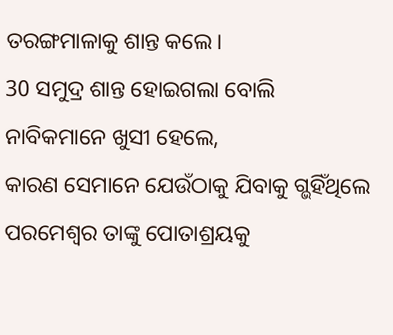ତରଙ୍ଗମାଳାକୁ ଶାନ୍ତ କଲେ।
30 ସମୁଦ୍ର ଶାନ୍ତ ହୋଇଗଲା ବୋଲି ନାବିକମାନେ ଖୁସୀ ହେଲେ,
କାରଣ ସେମାନେ ଯେଉଁଠାକୁ ଯିବାକୁ ଗ୍ଭହିଁଥିଲେ ପରମେଶ୍ୱର ତାଙ୍କୁ ପୋତାଶ୍ରୟକୁ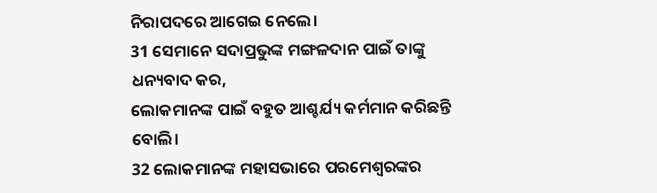ନିରାପଦରେ ଆଗେଇ ନେଲେ।
31 ସେମାନେ ସଦାପ୍ରଭୁଙ୍କ ମଙ୍ଗଳଦାନ ପାଇଁ ତାଙ୍କୁ ଧନ୍ୟବାଦ କର,
ଲୋକମାନଙ୍କ ପାଇଁ ବହୁତ ଆଶ୍ଚର୍ଯ୍ୟ କର୍ମମାନ କରିଛନ୍ତି ବୋଲି।
32 ଲୋକମାନଙ୍କ ମହାସଭାରେ ପରମେଶ୍ୱରଙ୍କର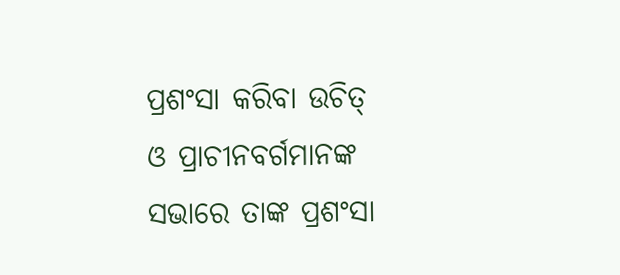ପ୍ରଶଂସା କରିବା ଉଚିତ୍
ଓ ପ୍ରାଚୀନବର୍ଗମାନଙ୍କ ସଭାରେ ତାଙ୍କ ପ୍ରଶଂସା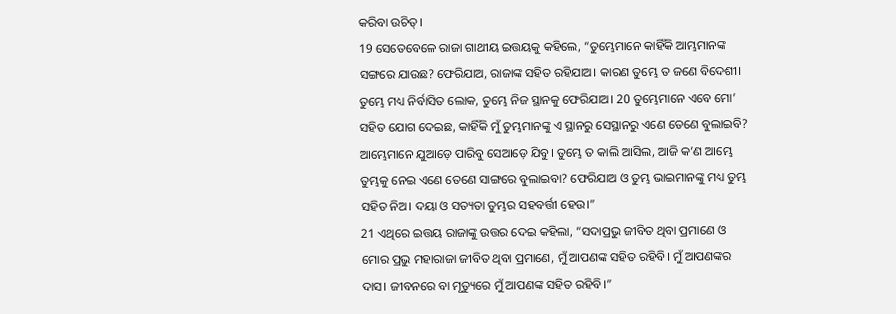କରିବା ଉଚିତ୍।
19 ସେତେବେଳେ ରାଜା ଗାଥୀୟ ଇତ୍ତୟକୁ କହିଲେ, “ତୁମ୍ଭେମାନେ କାହିଁକି ଆମ୍ଭମାନଙ୍କ ସଙ୍ଗରେ ଯାଉଛ? ଫେରିଯାଅ, ରାଜାଙ୍କ ସହିତ ରହିଯାଅ। କାରଣ ତୁମ୍ଭେ ତ ଜଣେ ବିଦେଶୀ। ତୁମ୍ଭେ ମଧ୍ୟ ନିର୍ବାସିତ ଲୋକ, ତୁମ୍ଭେ ନିଜ ସ୍ଥାନକୁ ଫେରିଯାଅ। 20 ତୁମ୍ଭେମାନେ ଏବେ ମୋ’ ସହିତ ଯୋଗ ଦେଇଛ, କାହିଁକି ମୁଁ ତୁମ୍ଭମାନଙ୍କୁ ଏ ସ୍ଥାନରୁ ସେସ୍ଥାନରୁ ଏଣେ ତେଣେ ବୁଲାଇବି? ଆମ୍ଭେମାନେ ଯୁଆଡ଼େ ପାରିବୁ ସେଆଡ଼େ ଯିବୁ। ତୁମ୍ଭେ ତ କାଲି ଆସିଲ, ଆଜି କ’ଣ ଆମ୍ଭେ ତୁମ୍ଭକୁ ନେଇ ଏଣେ ତେଣେ ସାଙ୍ଗରେ ବୁଲାଇବା? ଫେରିଯାଅ ଓ ତୁମ୍ଭ ଭାଇମାନଙ୍କୁ ମଧ୍ୟ ତୁମ୍ଭ ସହିତ ନିଅ। ଦୟା ଓ ସତ୍ୟତା ତୁମ୍ଭର ସହବର୍ତ୍ତୀ ହେଉ।”
21 ଏଥିରେ ଇତ୍ତୟ ରାଜାଙ୍କୁ ଉତ୍ତର ଦେଇ କହିଲା, “ସଦାପ୍ରଭୁ ଜୀବିତ ଥିବା ପ୍ରମାଣେ ଓ ମୋର ପ୍ରଭୁ ମହାରାଜା ଜୀବିତ ଥିବା ପ୍ରମାଣେ, ମୁଁ ଆପଣଙ୍କ ସହିତ ରହିବି। ମୁଁ ଆପଣଙ୍କର ଦାସ। ଜୀବନରେ ବା ମୃତ୍ୟୁରେ ମୁଁ ଆପଣଙ୍କ ସହିତ ରହିବି।”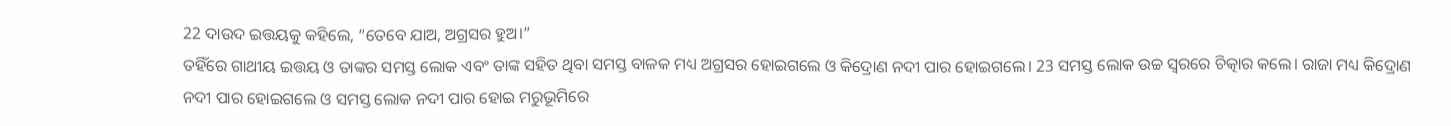22 ଦାଉଦ ଇତ୍ତୟକୁ କହିଲେ, “ତେବେ ଯାଅ, ଅଗ୍ରସର ହୁଅ।”
ତହିଁରେ ଗାଥୀୟ ଇତ୍ତୟ ଓ ତାଙ୍କର ସମସ୍ତ ଲୋକ ଏବଂ ତାଙ୍କ ସହିତ ଥିବା ସମସ୍ତ ବାଳକ ମଧ୍ୟ ଅଗ୍ରସର ହୋଇଗଲେ ଓ କିଦ୍ରୋଣ ନଦୀ ପାର ହୋଇଗଲେ। 23 ସମସ୍ତ ଲୋକ ଉଚ୍ଚ ସ୍ୱରରେ ଚିତ୍କାର କଲେ। ରାଜା ମଧ୍ୟ କିଦ୍ରୋଣ ନଦୀ ପାର ହୋଇଗଲେ ଓ ସମସ୍ତ ଲୋକ ନଦୀ ପାର ହୋଇ ମରୁଭୂମିରେ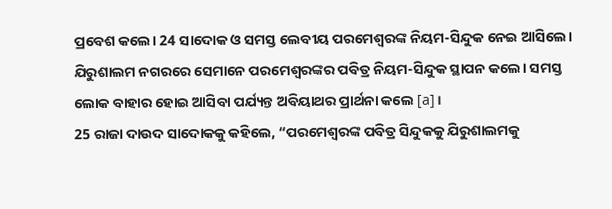ପ୍ରବେଶ କଲେ। 24 ସାଦୋକ ଓ ସମସ୍ତ ଲେବୀୟ ପରମେଶ୍ୱରଙ୍କ ନିୟମ-ସିନ୍ଦୁକ ନେଇ ଆସିଲେ। ଯିରୁଶାଲମ ନଗରରେ ସେମାନେ ପରମେଶ୍ୱରଙ୍କର ପବିତ୍ର ନିୟମ-ସିନ୍ଦୁକ ସ୍ଥାପନ କଲେ। ସମସ୍ତ ଲୋକ ବାହାର ହୋଇ ଆସିବା ପର୍ଯ୍ୟନ୍ତ ଅବିୟାଥର ପ୍ରାର୍ଥନା କଲେ [a]।
25 ରାଜା ଦାଉଦ ସାଦୋକକୁ କହିଲେ, “ପରମେଶ୍ୱରଙ୍କ ପବିତ୍ର ସିନ୍ଦୁକକୁ ଯିରୁଶାଲମକୁ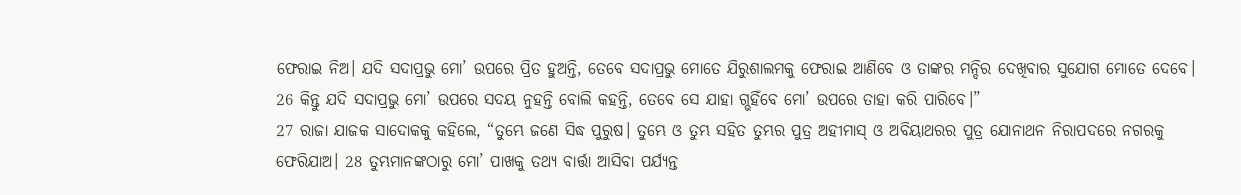ଫେରାଇ ନିଅ। ଯଦି ସଦାପ୍ରଭୁ ମୋ’ ଉପରେ ପ୍ରିତ ହୁଅନ୍ତି, ତେବେ ସଦାପ୍ରଭୁ ମୋତେ ଯିରୁଶାଲମକୁ ଫେରାଇ ଆଣିବେ ଓ ତାଙ୍କର ମନ୍ଦିର ଦେଖିବାର ସୁଯୋଗ ମୋତେ ଦେବେ। 26 କିନ୍ତୁ ଯଦି ସଦାପ୍ରଭୁ ମୋ’ ଉପରେ ସଦୟ ନୁହନ୍ତି ବୋଲି କହନ୍ତି, ତେବେ ସେ ଯାହା ଗ୍ଭହିଁବେ ମୋ’ ଉପରେ ତାହା କରି ପାରିବେ।”
27 ରାଜା ଯାଜକ ସାଦୋକକୁ କହିଲେ, “ତୁମ୍ଭେ ଜଣେ ସିଦ୍ଧ ପୁରୁଷ। ତୁମ୍ଭେ ଓ ତୁମ୍ଭ ସହିତ ତୁମ୍ଭର ପୁତ୍ର ଅହୀମାସ୍ ଓ ଅବିୟାଥରର ପୁତ୍ର ଯୋନାଥନ ନିରାପଦରେ ନଗରକୁ ଫେରିଯାଅ। 28 ତୁମ୍ଭମାନଙ୍କଠାରୁ ମୋ’ ପାଖକୁ ତଥ୍ୟ ବାର୍ତ୍ତା ଆସିବା ପର୍ଯ୍ୟନ୍ତ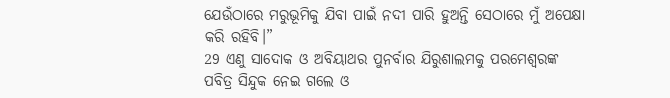ଯେଉଁଠାରେ ମରୁଭୂମିକୁ ଯିବା ପାଇଁ ନଦୀ ପାରି ହୁଅନ୍ତି ସେଠାରେ ମୁଁ ଅପେକ୍ଷା କରି ରହିବି।”
29 ଏଣୁ ସାଦୋକ ଓ ଅବିୟାଥର ପୁନର୍ବାର ଯିରୁଶାଲମକୁ ପରମେଶ୍ୱରଙ୍କ ପବିତ୍ର ସିନ୍ଦୁକ ନେଇ ଗଲେ ଓ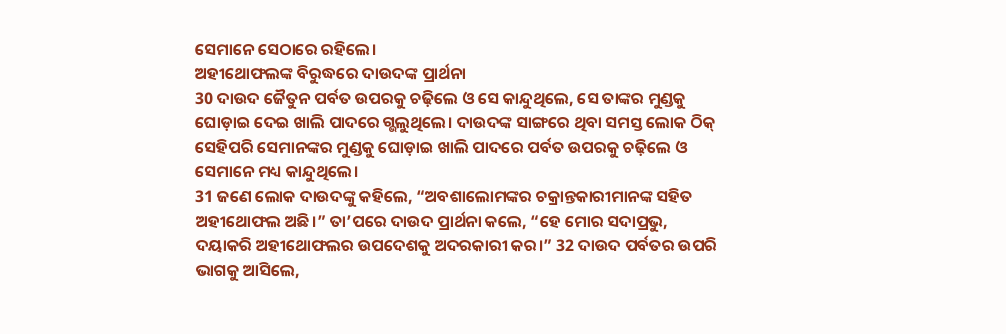ସେମାନେ ସେଠାରେ ରହିଲେ।
ଅହୀଥୋଫଲଙ୍କ ବିରୁଦ୍ଧରେ ଦାଉଦଙ୍କ ପ୍ରାର୍ଥନା
30 ଦାଉଦ ଜୈତୁନ ପର୍ବତ ଉପରକୁ ଚଢ଼ିଲେ ଓ ସେ କାନ୍ଦୁଥିଲେ, ସେ ତାଙ୍କର ମୁଣ୍ଡକୁ ଘୋଡ଼ାଇ ଦେଇ ଖାଲି ପାଦରେ ଗ୍ଭଲୁଥିଲେ। ଦାଉଦଙ୍କ ସାଙ୍ଗରେ ଥିବା ସମସ୍ତ ଲୋକ ଠିକ୍ ସେହିପରି ସେମାନଙ୍କର ମୁଣ୍ଡକୁ ଘୋଡ଼ାଇ ଖାଲି ପାଦରେ ପର୍ବତ ଉପରକୁ ଚଢ଼ିଲେ ଓ ସେମାନେ ମଧ୍ୟ କାନ୍ଦୁଥିଲେ।
31 ଜଣେ ଲୋକ ଦାଉଦଙ୍କୁ କହିଲେ, “ଅବଶାଲୋମଙ୍କର ଚକ୍ରାନ୍ତକାରୀମାନଙ୍କ ସହିତ ଅହୀଥୋଫଲ ଅଛି।” ତା’ପରେ ଦାଉଦ ପ୍ରାର୍ଥନା କଲେ, “ହେ ମୋର ସଦାପ୍ରଭୁ, ଦୟାକରି ଅହୀଥୋଫଲର ଉପଦେଶକୁ ଅଦରକାରୀ କର।” 32 ଦାଉଦ ପର୍ବତର ଉପରି ଭାଗକୁ ଆସିଲେ,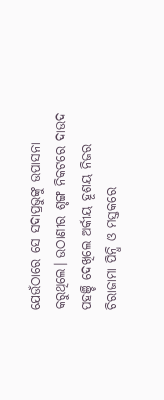ଯେଉଁଠାରେ ସେ ସଦାପ୍ରଭୁଙ୍କୁ ଉପାସନା କରୁଥିଲେ। ଉଠାଣୀର ଶୃଙ୍ଗ ନିକଟରେ ଦାଉଦ ପହଞ୍ଚି ଦେଖିଲେ ଅର୍କୀୟ ହୂଶୟ ନିଜର ଚିରାଜାମା ପିନ୍ଧି ଓ ମସ୍ତକରେ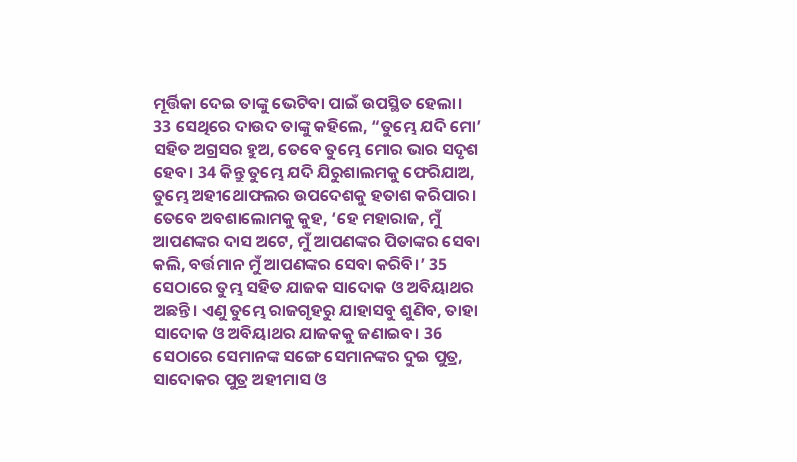ମୂର୍ତ୍ତିକା ଦେଇ ତାଙ୍କୁ ଭେଟିବା ପାଇଁ ଉପସ୍ଥିତ ହେଲା।
33 ସେଥିରେ ଦାଉଦ ତାଙ୍କୁ କହିଲେ, “ତୁମ୍ଭେ ଯଦି ମୋ’ ସହିତ ଅଗ୍ରସର ହୁଅ, ତେବେ ତୁମ୍ଭେ ମୋର ଭାର ସଦୃଶ ହେବ। 34 କିନ୍ତୁ ତୁମ୍ଭେ ଯଦି ଯିରୁଶାଲମକୁ ଫେରିଯାଅ, ତୁମ୍ଭେ ଅହୀଥୋଫଲର ଉପଦେଶକୁ ହତାଶ କରିପାର। ତେବେ ଅବଶାଲୋମକୁ କୁହ, ‘ହେ ମହାରାଜ, ମୁଁ ଆପଣଙ୍କର ଦାସ ଅଟେ, ମୁଁ ଆପଣଙ୍କର ପିତାଙ୍କର ସେବା କଲି, ବର୍ତ୍ତମାନ ମୁଁ ଆପଣଙ୍କର ସେବା କରିବି।’ 35 ସେଠାରେ ତୁମ୍ଭ ସହିତ ଯାଜକ ସାଦୋକ ଓ ଅବିୟାଥର ଅଛନ୍ତି। ଏଣୁ ତୁମ୍ଭେ ରାଜଗୃହରୁ ଯାହାସବୁ ଶୁଣିବ, ତାହା ସାଦୋକ ଓ ଅବିୟାଥର ଯାଜକକୁ ଜଣାଇବ। 36 ସେଠାରେ ସେମାନଙ୍କ ସଙ୍ଗେ ସେମାନଙ୍କର ଦୁଇ ପୁତ୍ର, ସାଦୋକର ପୁତ୍ର ଅହୀମାସ ଓ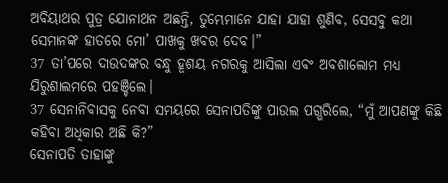ଅବିୟାଥର ପୁତ୍ର ଯୋନାଥନ ଅଛନ୍ତି, ତୁମ୍ଭେମାନେ ଯାହା ଯାହା ଶୁଣିବ, ସେସବୁ କଥା ସେମାନଙ୍କ ହାତରେ ମୋ’ ପାଖକୁ ଖବର ଦେବ।”
37 ତା’ପରେ ଦାଉଦଙ୍କର ବନ୍ଧୁ ହୂଶୟ ନଗରକୁ ଆସିଲା ଏବଂ ଅବଶାଲୋମ ମଧ୍ୟ ଯିରୁଶାଲମରେ ପହଞ୍ଚିଲେ।
37 ସେନାନିବାସକୁ ନେବା ସମୟରେ ସେନାପତିଙ୍କୁ ପାଉଲ ପଗ୍ଭରିଲେ, “ମୁଁ ଆପଣଙ୍କୁ କିଛି କହିବା ଅଧିକାର ଅଛି କି?”
ସେନାପତି ତାହାଙ୍କୁ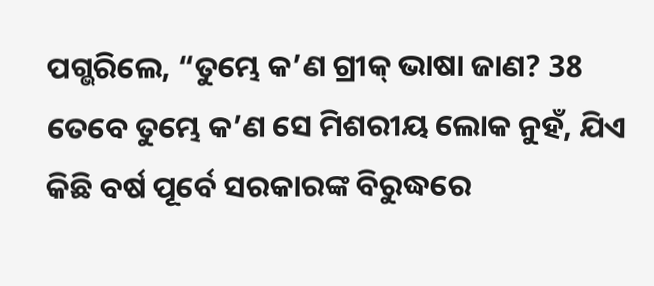ପଗ୍ଭରିଲେ, “ତୁମ୍ଭେ କ’ଣ ଗ୍ରୀକ୍ ଭାଷା ଜାଣ? 38 ତେବେ ତୁମ୍ଭେ କ’ଣ ସେ ମିଶରୀୟ ଲୋକ ନୁହଁ, ଯିଏ କିଛି ବର୍ଷ ପୂର୍ବେ ସରକାରଙ୍କ ବିରୁଦ୍ଧରେ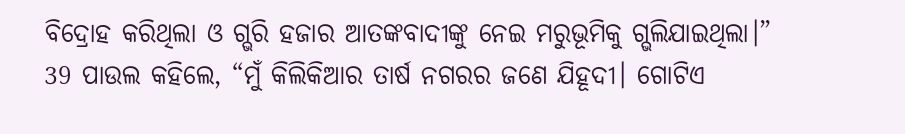ବିଦ୍ରୋହ କରିଥିଲା ଓ ଗ୍ଭରି ହଜାର ଆତଙ୍କବାଦୀଙ୍କୁ ନେଇ ମରୁଭୂମିକୁ ଗ୍ଭଲିଯାଇଥିଲା।”
39 ପାଉଲ କହିଲେ, “ମୁଁ କିଲିକିଆର ତାର୍ଷ ନଗରର ଜଣେ ଯିହୂଦୀ। ଗୋଟିଏ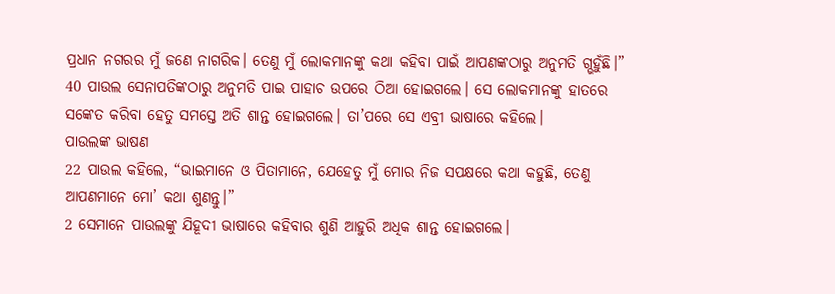ପ୍ରଧାନ ନଗରର ମୁଁ ଜଣେ ନାଗରିକ। ତେଣୁ ମୁଁ ଲୋକମାନଙ୍କୁ କଥା କହିବା ପାଇଁ ଆପଣଙ୍କଠାରୁ ଅନୁମତି ଗ୍ଭହୁଁଛି।”
40 ପାଉଲ ସେନାପତିଙ୍କଠାରୁ ଅନୁମତି ପାଇ ପାହାଚ ଉପରେ ଠିଆ ହୋଇଗଲେ। ସେ ଲୋକମାନଙ୍କୁ ହାତରେ ସଙ୍କେତ କରିବା ହେତୁ ସମସ୍ତେ ଅତି ଶାନ୍ତ ହୋଇଗଲେ। ତା’ପରେ ସେ ଏବ୍ରୀ ଭାଷାରେ କହିଲେ।
ପାଉଲଙ୍କ ଭାଷଣ
22 ପାଉଲ କହିଲେ, “ଭାଇମାନେ ଓ ପିତାମାନେ, ଯେହେତୁ ମୁଁ ମୋର ନିଜ ସପକ୍ଷରେ କଥା କହୁଛି, ତେଣୁ ଆପଣମାନେ ମୋ’ କଥା ଶୁଣନ୍ତୁ।”
2 ସେମାନେ ପାଉଲଙ୍କୁ ଯିହୂଦୀ ଭାଷାରେ କହିବାର ଶୁଣି ଆହୁରି ଅଧିକ ଶାନ୍ତ ହୋଇଗଲେ।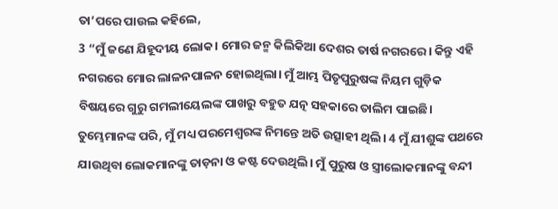ତା’ପରେ ପାଉଲ କହିଲେ,
3 “ମୁଁ ଜଣେ ଯିହୂଦୀୟ ଲୋକ। ମୋର ଜନ୍ମ କିଲିକିଆ ଦେଶର ତାର୍ଷ ନଗରରେ। କିନ୍ତୁ ଏହି ନଗରରେ ମୋର ଲାଳନପାଳନ ହୋଇଥିଲା। ମୁଁ ଆମ୍ଭ ପିତୃପୁରୁଷଙ୍କ ନିୟମ ଗୁଡ଼ିକ ବିଷୟରେ ଗୁରୁ ଗମଲୀୟେଲଙ୍କ ପାଖରୁ ବହୁତ ଯତ୍ନ ସହକାରେ ତାଲିମ ପାଇଛି। ତୁମ୍ଭେମାନଙ୍କ ପରି, ମୁଁ ମଧ୍ୟ ପରମେଶ୍ୱରଙ୍କ ନିମନ୍ତେ ଅତି ଉତ୍ସାହୀ ଥିଲି। 4 ମୁଁ ଯୀଶୁଙ୍କ ପଥରେ ଯାଉଥିବା ଲୋକମାନଙ୍କୁ ତାଡ଼ନା ଓ କଷ୍ଟ ଦେଉଥିଲି। ମୁଁ ପୁରୁଷ ଓ ସ୍ତ୍ରୀଲୋକମାନଙ୍କୁ ବନ୍ଦୀ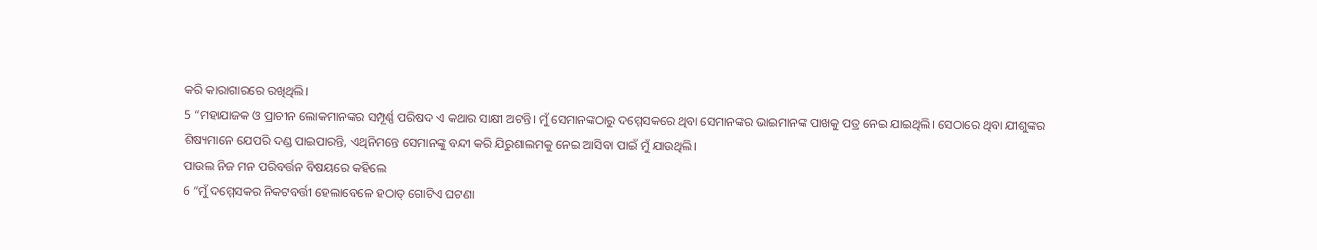କରି କାରାଗାରରେ ରଖିଥିଲି।
5 “ମହାଯାଜକ ଓ ପ୍ରାଚୀନ ଲୋକମାନଙ୍କର ସମ୍ପୂର୍ଣ୍ଣ ପରିଷଦ ଏ କଥାର ସାକ୍ଷୀ ଅଟନ୍ତି। ମୁଁ ସେମାନଙ୍କଠାରୁ ଦମ୍ମେସକରେ ଥିବା ସେମାନଙ୍କର ଭାଇମାନଙ୍କ ପାଖକୁ ପତ୍ର ନେଇ ଯାଇଥିଲି। ସେଠାରେ ଥିବା ଯୀଶୁଙ୍କର ଶିଷ୍ୟମାନେ ଯେପରି ଦଣ୍ଡ ପାଇପାରନ୍ତି, ଏଥିନିମନ୍ତେ ସେମାନଙ୍କୁ ବନ୍ଦୀ କରି ଯିରୁଶାଲମକୁ ନେଇ ଆସିବା ପାଇଁ ମୁଁ ଯାଉଥିଲି।
ପାଉଲ ନିଜ ମନ ପରିବର୍ତ୍ତନ ବିଷୟରେ କହିଲେ
6 “ମୁଁ ଦମ୍ମେସକର ନିକଟବର୍ତ୍ତୀ ହେଲାବେଳେ ହଠାତ୍ ଗୋଟିଏ ଘଟଣା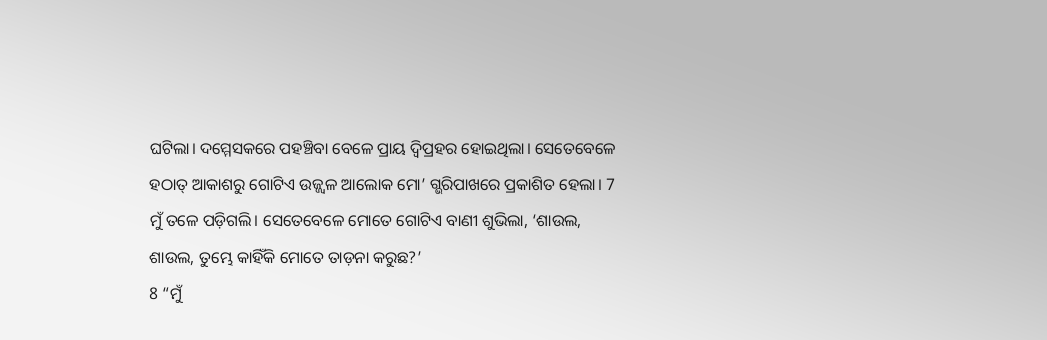ଘଟିଲା। ଦମ୍ମେସକରେ ପହଞ୍ଚିବା ବେଳେ ପ୍ରାୟ ଦ୍ୱିପ୍ରହର ହୋଇଥିଲା। ସେତେବେଳେ ହଠାତ୍ ଆକାଶରୁ ଗୋଟିଏ ଉଜ୍ଜ୍ୱଳ ଆଲୋକ ମୋ’ ଗ୍ଭରିପାଖରେ ପ୍ରକାଶିତ ହେଲା। 7 ମୁଁ ତଳେ ପଡ଼ିଗଲି। ସେତେବେଳେ ମୋତେ ଗୋଟିଏ ବାଣୀ ଶୁଭିଲା, ‘ଶାଉଲ, ଶାଉଲ, ତୁମ୍ଭେ କାହିଁକି ମୋତେ ତାଡ଼ନା କରୁଛ?’
8 “ମୁଁ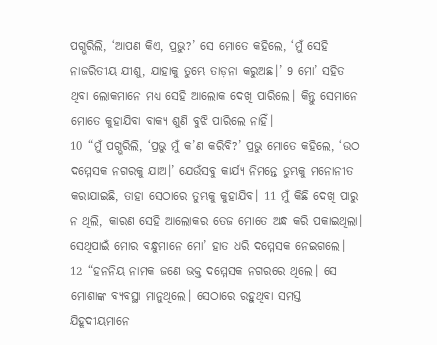ପଗ୍ଭରିଲି, ‘ଆପଣ କିଏ, ପ୍ରଭୁ?’ ସେ ମୋତେ କହିଲେ, ‘ମୁଁ ସେହି ନାଜରିତୀୟ ଯୀଶୁ, ଯାହାକୁ ତୁମ୍ଭେ ତାଡ଼ନା କରୁଅଛ।’ 9 ମୋ’ ସହିତ ଥିବା ଲୋକମାନେ ମଧ୍ୟ ସେହି ଆଲୋକ ଦେଖି ପାରିଲେ। କିନ୍ତୁ ସେମାନେ ମୋତେ କୁହାଯିବା ବାକ୍ୟ ଶୁଣି ବୁଝି ପାରିଲେ ନାହିଁ।
10 “ମୁଁ ପଗ୍ଭରିଲି, ‘ପ୍ରଭୁ ମୁଁ କ’ଣ କରିବି?’ ପ୍ରଭୁ ମୋତେ କହିଲେ, ‘ଉଠ ଦମ୍ମେସକ ନଗରକୁ ଯାଅ।’ ଯେଉଁସବୁ କାର୍ଯ୍ୟ ନିମନ୍ତେ ତୁମ୍ଭକୁ ମନୋନୀତ କରାଯାଇଛି, ତାହା ସେଠାରେ ତୁମ୍ଭକୁ କୁହାଯିବ। 11 ମୁଁ କିଛି ଦେଖି ପାରୁ ନ ଥିଲି, କାରଣ ସେହି ଆଲୋକର ତେଜ ମୋତେ ଅନ୍ଧ କରି ପକାଇଥିଲା। ସେଥିପାଇଁ ମୋର ବନ୍ଧୁମାନେ ମୋ’ ହାତ ଧରି ଦମ୍ମେସକ ନେଇଗଲେ।
12 “ହନନିୟ ନାମକ ଜଣେ ଭକ୍ତ ଦମ୍ମେସକ ନଗରରେ ଥିଲେ। ସେ ମୋଶାଙ୍କ ବ୍ୟବସ୍ଥା ମାନୁଥିଲେ। ସେଠାରେ ରହୁଥିବା ସମସ୍ତ ଯିହୂଦୀୟମାନେ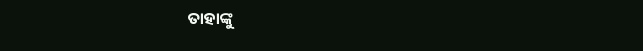ତାହାଙ୍କୁ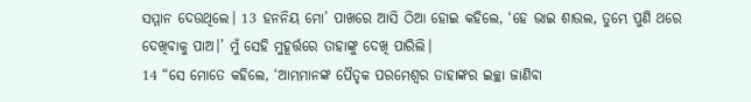ସମ୍ମାନ ଦେଉଥିଲେ। 13 ହନନିୟ ମୋ’ ପାଖରେ ଆସି ଠିଆ ହୋଇ କହିଲେ, ‘ହେ ଭାଇ ଶାଉଲ, ତୁମ୍ଭେ ପୁଣି ଥରେ ଦେଖିବାକୁ ପାଅ।’ ମୁଁ ସେହି ମୁହୂର୍ତ୍ତରେ ତାହାଙ୍କୁ ଦେଖି ପାରିଲି।
14 “ସେ ମୋତେ କହିଲେ, ‘ଆମ୍ଭମାନଙ୍କ ପୈତୃକ ପରମେଶ୍ୱର ତାହାଙ୍କର ଇଚ୍ଛା ଜାଣିବା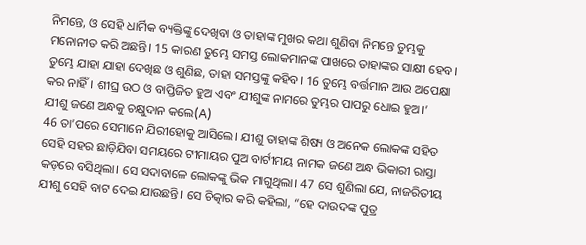ନିମନ୍ତେ, ଓ ସେହି ଧାର୍ମିକ ବ୍ୟକ୍ତିଙ୍କୁ ଦେଖିବା ଓ ତାହାଙ୍କ ମୁଖର କଥା ଶୁଣିବା ନିମନ୍ତେ ତୁମ୍ଭକୁ ମନୋନୀତ କରି ଅଛନ୍ତି। 15 କାରଣ ତୁମ୍ଭେ ସମସ୍ତ ଲୋକମାନଙ୍କ ପାଖରେ ତାହାଙ୍କର ସାକ୍ଷୀ ହେବ। ତୁମ୍ଭେ ଯାହା ଯାହା ଦେଖିଛ ଓ ଶୁଣିଛ, ତାହା ସମସ୍ତଙ୍କୁ କହିବ। 16 ତୁମ୍ଭେ ବର୍ତ୍ତମାନ ଆଉ ଅପେକ୍ଷା କର ନାହିଁ। ଶୀଘ୍ର ଉଠ ଓ ବାପ୍ତିଜିତ ହୁଅ ଏବଂ ଯୀଶୁଙ୍କ ନାମରେ ତୁମ୍ଭର ପାପରୁ ଧୋଇ ହୁଅ।’
ଯୀଶୁ ଜଣେ ଅନ୍ଧକୁ ଚକ୍ଷୁଦାନ କଲେ(A)
46 ତା’ପରେ ସେମାନେ ଯିରୀହୋକୁ ଆସିଲେ। ଯୀଶୁ ତାହାଙ୍କ ଶିଷ୍ୟ ଓ ଅନେକ ଲୋକଙ୍କ ସହିତ ସେହି ସହର ଛାଡ଼ିଯିବା ସମୟରେ ଟୀମାୟର ପୁଅ ବାର୍ଟୀମୟ ନାମକ ଜଣେ ଅନ୍ଧ ଭିକାରୀ ରାସ୍ତା କଡ଼ରେ ବସିଥିଲା। ସେ ସଦାବାଳେ ଲୋକଙ୍କୁ ଭିକ ମାଗୁଥିଲା। 47 ସେ ଶୁଣିଲା ଯେ, ନାଜରିତୀୟ ଯୀଶୁ ସେହି ବାଟ ଦେଇ ଯାଉଛନ୍ତି। ସେ ଚିତ୍କାର କରି କହିଲା, “ହେ ଦାଉଦଙ୍କ ପୁତ୍ର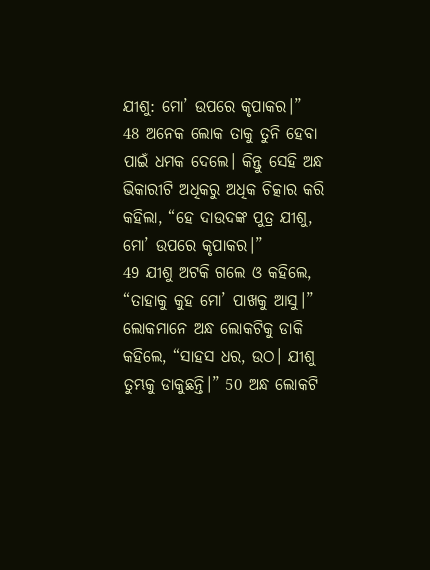ଯୀଶୁ: ମୋ’ ଉପରେ କୃପାକର।”
48 ଅନେକ ଲୋକ ତାକୁ ତୁନି ହେବା ପାଇଁ ଧମକ ଦେଲେ। କିନ୍ତୁ ସେହି ଅନ୍ଧ ଭିକାରୀଟି ଅଧିକରୁ ଅଧିକ ଚିତ୍କାର କରି କହିଲା, “ହେ ଦାଉଦଙ୍କ ପୁତ୍ର ଯୀଶୁ, ମୋ’ ଉପରେ କୃପାକର।”
49 ଯୀଶୁ ଅଟକି ଗଲେ ଓ କହିଲେ, “ତାହାକୁ କୁହ ମୋ’ ପାଖକୁ ଆସୁ।”
ଲୋକମାନେ ଅନ୍ଧ ଲୋକଟିକୁ ଡାକି କହିଲେ, “ସାହସ ଧର, ଉଠ। ଯୀଶୁ ତୁମ୍ଭକୁ ଡାକୁଛନ୍ତି।” 50 ଅନ୍ଧ ଲୋକଟି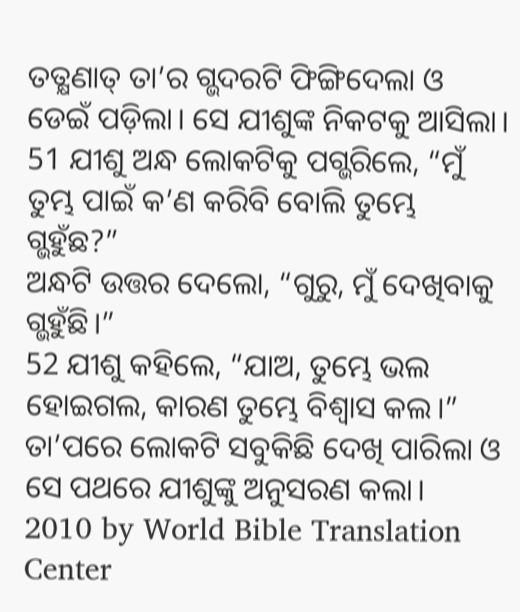ତତ୍କ୍ଷଣାତ୍ ତା’ର ଗ୍ଭଦରଟି ଫିଙ୍ଗିଦେଲା ଓ ଡେଇଁ ପଡ଼ିଲା। ସେ ଯୀଶୁଙ୍କ ନିକଟକୁ ଆସିଲା।
51 ଯୀଶୁ ଅନ୍ଧ ଲୋକଟିକୁ ପଗ୍ଭରିଲେ, “ମୁଁ ତୁମ୍ଭ ପାଇଁ କ’ଣ କରିବି ବୋଲି ତୁମ୍ଭେ ଗ୍ଭହୁଁଛ?”
ଅନ୍ଧଟି ଉତ୍ତର ଦେଲୋ, “ଗୁରୁ, ମୁଁ ଦେଖିବାକୁ ଗ୍ଭହୁଁଛି।”
52 ଯୀଶୁ କହିଲେ, “ଯାଅ, ତୁମ୍ଭେ ଭଲ ହୋଇଗଲ, କାରଣ ତୁମ୍ଭେ ବିଶ୍ୱାସ କଲ।” ତା’ପରେ ଲୋକଟି ସବୁକିଛି ଦେଖି ପାରିଲା ଓ ସେ ପଥରେ ଯୀଶୁଙ୍କୁ ଅନୁସରଣ କଲା।
2010 by World Bible Translation Center